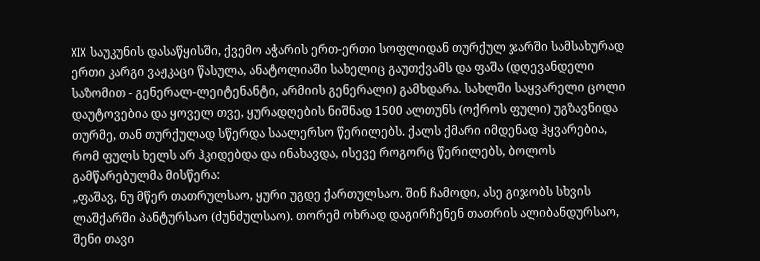XIX საუკუნის დასაწყისში, ქვემო აჭარის ერთ-ერთი სოფლიდან თურქულ ჯარში სამსახურად ერთი კარგი ვაჟკაცი წასულა, ანატოლიაში სახელიც გაუთქვამს და ფაშა (დღევანდელი საზომით - გენერალ-ლეიტენანტი, არმიის გენერალი) გამხდარა. სახლში საყვარელი ცოლი დაუტოვებია და ყოველ თვე, ყურადღების ნიშნად 1500 ალთუნს (ოქროს ფული) უგზავნიდა თურმე, თან თურქულად სწერდა საალერსო წერილებს. ქალს ქმარი იმდენად ჰყვარებია, რომ ფულს ხელს არ ჰკიდებდა და ინახავდა, ისევე როგორც წერილებს, ბოლოს გამწარებულმა მისწერა:
„ფაშავ, ნუ მწერ თათრულსაო, ყური უგდე ქართულსაო. შინ ჩამოდი, ასე გიჯობს სხვის ლაშქარში პანტურსაო (ძუნძულსაო). თორემ ოხრად დაგირჩენენ თათრის ალიბანდურსაო, შენი თავი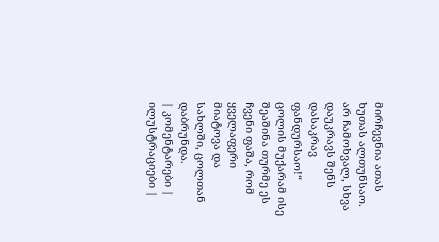მირჩევნია ათას ხუთას ალთუნსაო. არ ჩამოხვალ, სხვა დაუკრავს შენს დასაკრავ ფანდურსაო!“
ცოლის მუქარამ ისე შეაშინა თურმე ეს ჩვენი ფაშა, რომ ყველაფერი მიატოვა და სახლში, ცოლთან დაბრუნდა.
| კომენტარები |
ილუსტრაციები |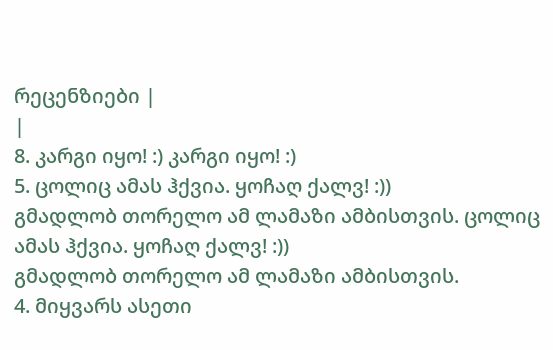რეცენზიები |
|
8. კარგი იყო! :) კარგი იყო! :)
5. ცოლიც ამას ჰქვია. ყოჩაღ ქალვ! :))
გმადლობ თორელო ამ ლამაზი ამბისთვის. ცოლიც ამას ჰქვია. ყოჩაღ ქალვ! :))
გმადლობ თორელო ამ ლამაზი ამბისთვის.
4. მიყვარს ასეთი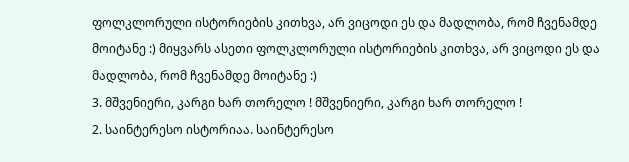ფოლკლორული ისტორიების კითხვა, არ ვიცოდი ეს და მადლობა, რომ ჩვენამდე მოიტანე :) მიყვარს ასეთი ფოლკლორული ისტორიების კითხვა, არ ვიცოდი ეს და მადლობა, რომ ჩვენამდე მოიტანე :)
3. მშვენიერი, კარგი ხარ თორელო ! მშვენიერი, კარგი ხარ თორელო !
2. საინტერესო ისტორიაა. საინტერესო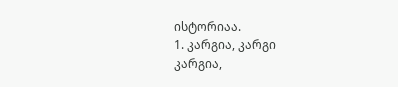ისტორიაა.
1. კარგია, კარგი
კარგია,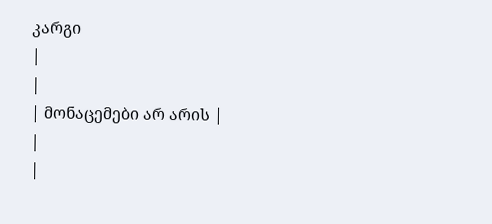კარგი
|
|
| მონაცემები არ არის |
|
|